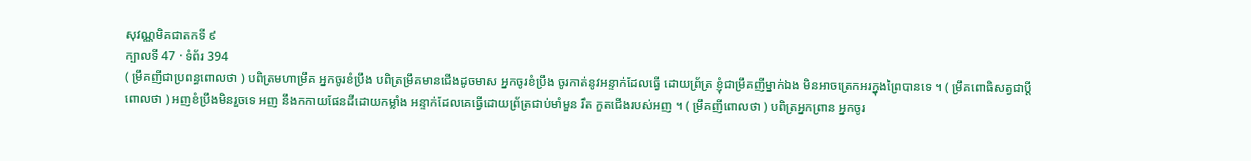សុវណ្ណមិគជាតកទី ៩
ក្បាលទី 47 · ទំព័រ 394
( ម្រឹគញីជាប្រពន្ធពោលថា ) បពិត្រមហាម្រឹគ អ្នកចូរខំប្រឹង បពិត្រម្រឹគមានជើងដូចមាស អ្នកចូរខំប្រឹង ចូរកាត់នូវអន្ទាក់ដែលធ្វើ ដោយព្រ័ត្រ ខ្ញុំជាម្រឹគញីម្នាក់ឯង មិនអាចត្រេកអរក្នុងព្រៃបានទេ ។ ( ម្រឹគពោធិសត្វជាប្តីពោលថា ) អញខំប្រឹងមិនរួចទេ អញ នឹងកកាយផែនដីដោយកម្លាំង អន្ទាក់ដែលគេធ្វើដោយព្រ័ត្រជាប់មាំមួន រឹត កួតជើងរបស់អញ ។ ( ម្រឹគញីពោលថា ) បពិត្រអ្នកព្រាន អ្នកចូរ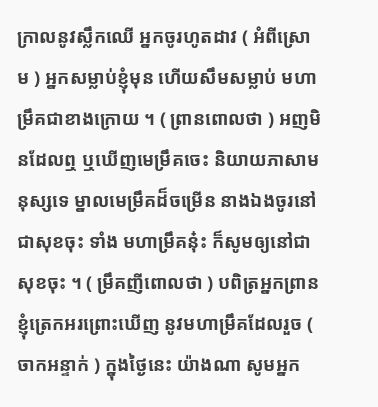ក្រាលនូវស្លឹកឈើ អ្នកចូរហូតដាវ ( អំពីស្រោម ) អ្នកសម្លាប់ខ្ញុំមុន ហើយសឹមសម្លាប់ មហាម្រឹគជាខាងក្រោយ ។ ( ព្រានពោលថា ) អញមិនដែលឮ ឬឃើញមេម្រឹគចេះ និយាយភាសាមនុស្សទេ ម្នាលមេម្រឹគដ៏ចម្រើន នាងឯងចូរនៅជាសុខចុះ ទាំង មហាម្រឹគនុ៎ះ ក៏សូមឲ្យនៅជាសុខចុះ ។ ( ម្រឹគញីពោលថា ) បពិត្រអ្នកព្រាន ខ្ញុំត្រេកអរព្រោះឃើញ នូវមហាម្រឹគដែលរួច ( ចាកអន្ទាក់ ) ក្នុងថ្ងៃនេះ យ៉ាងណា សូមអ្នក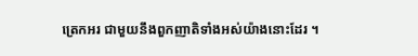ត្រេកអរ ជាមួយនឹងពួកញាតិទាំងអស់យ៉ាងនោះដែរ ។